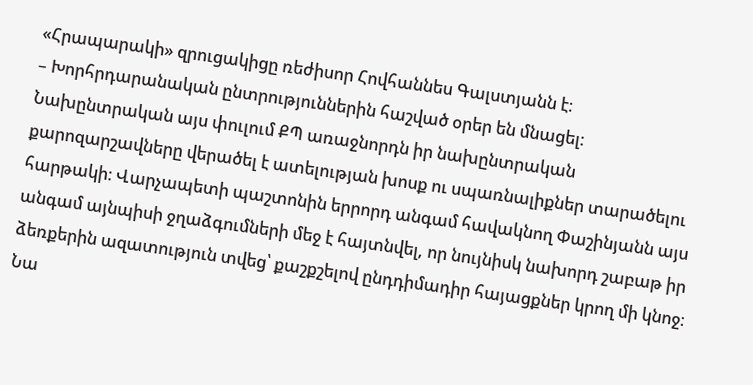«Հրապարակի» զրուցակիցը ռեժիսոր Հովհաննես Գալստյանն է։
– Խորհրդարանական ընտրություններին հաշված օրեր են մնացել։ Նախընտրական այս փուլում ՔՊ առաջնորդն իր նախընտրական քարոզարշավները վերածել է ատելության խոսք ու սպառնալիքներ տարածելու հարթակի։ Վարչապետի պաշտոնին երրորդ անգամ հավակնող Փաշինյանն այս անգամ այնպիսի ջղաձգումների մեջ է հայտնվել, որ նույնիսկ նախորդ շաբաթ իր ձեռքերին ազատություն տվեց՝ քաշքշելով ընդդիմադիր հայացքներ կրող մի կնոջ։ Նա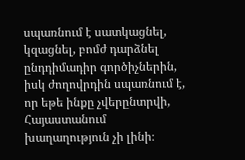սպառնում է սատկացնել, կզացնել, բոմժ դարձնել ընդդիմադիր գործիչներին, իսկ ժողովրդին սպառնում է, որ եթե ինքը չվերընտրվի, Հայաստանում խաղաղություն չի լինի։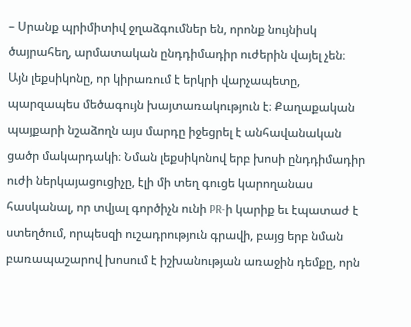– Սրանք պրիմիտիվ ջղաձգումներ են, որոնք նույնիսկ ծայրահեղ, արմատական ընդդիմադիր ուժերին վայել չեն։ Այն լեքսիկոնը, որ կիրառում է երկրի վարչապետը, պարզապես մեծագույն խայտառակություն է։ Քաղաքական պայքարի նշաձողն այս մարդը իջեցրել է անհավանական ցածր մակարդակի։ Նման լեքսիկոնով երբ խոսի ընդդիմադիր ուժի ներկայացուցիչը, էլի մի տեղ գուցե կարողանաս հասկանալ, որ տվյալ գործիչն ունի PR-ի կարիք եւ էպատաժ է ստեղծում, որպեսզի ուշադրություն գրավի, բայց երբ նման բառապաշարով խոսում է իշխանության առաջին դեմքը, որն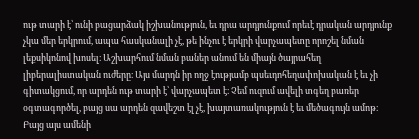ութ տարի է՝ ունի բացարձակ իշխանություն, եւ դրա արդյունքում որեւէ դրական արդյունք չկա մեր երկրում, ապա հասկանալի չէ, թե ինչու է երկրի վարչապետը որոշել նման լեքսիկոնով խոսել։ Աշխարհում նման բաներ անում են միայն ծայրահեղ լիբերալիստական ուժերը։ Այս մարդն իր ողջ էությամբ պսեւդոհեղափոխական է եւ չի գիտակցում, որ արդեն ութ տարի է՝ վարչապետ է։ Չեմ ուզում ավելի տգեղ բառեր օգտագործել, բայց սա արդեն զավեշտ էլ չէ, խայտառակություն է եւ մեծագույն ամոթ։ Բայց այս ամենի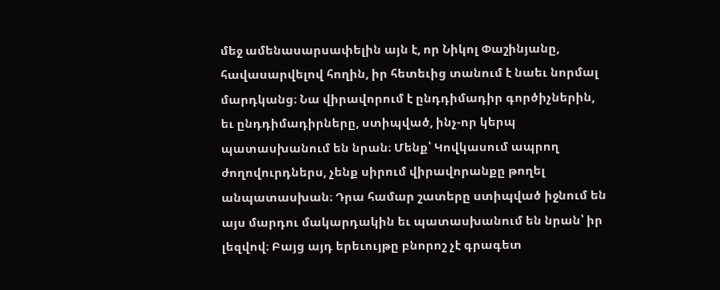մեջ ամենասարսափելին այն է, որ Նիկոլ Փաշինյանը, հավասարվելով հողին, իր հետեւից տանում է նաեւ նորմալ մարդկանց։ Նա վիրավորում է ընդդիմադիր գործիչներին, եւ ընդդիմադիրները, ստիպված, ինչ-որ կերպ պատասխանում են նրան։ Մենք՝ Կովկասում ապրող ժողովուրդներս, չենք սիրում վիրավորանքը թողել անպատասխան։ Դրա համար շատերը ստիպված իջնում են այս մարդու մակարդակին եւ պատասխանում են նրան՝ իր լեզվով։ Բայց այդ երեւույթը բնորոշ չէ գրագետ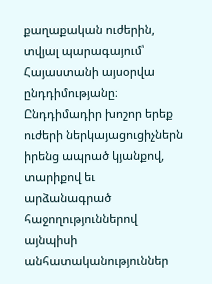քաղաքական ուժերին, տվյալ պարագայում՝ Հայաստանի այսօրվա ընդդիմությանը։ Ընդդիմադիր խոշոր երեք ուժերի ներկայացուցիչներն իրենց ապրած կյանքով, տարիքով եւ արձանագրած հաջողություններով այնպիսի անհատականություններ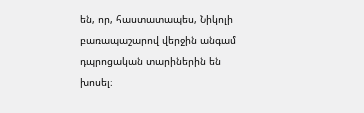են, որ, հաստատապես, Նիկոլի բառապաշարով վերջին անգամ դպրոցական տարիներին են խոսել։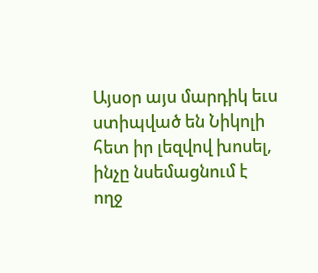Այսօր այս մարդիկ եւս ստիպված են Նիկոլի հետ իր լեզվով խոսել, ինչը նսեմացնում է ողջ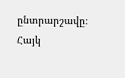ընտրարշավը։
Հայկ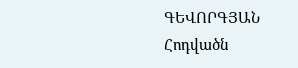ԳԵՎՈՐԳՅԱՆ
Հոդվածն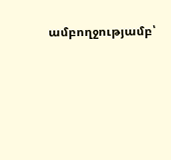ամբողջությամբ՝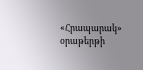«Հրապարակ» օրաթերթի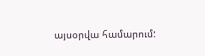այսօրվա համարում: